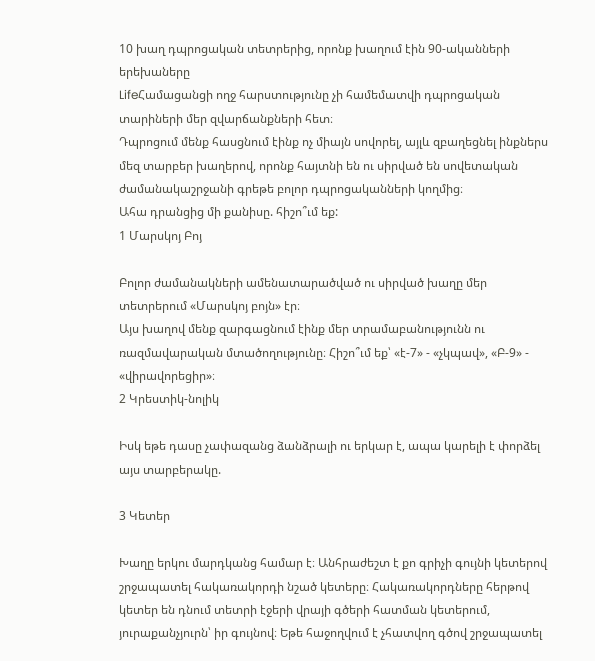10 խաղ դպրոցական տետրերից, որոնք խաղում էին 90-ականների երեխաները
LifeՀամացանցի ողջ հարստությունը չի համեմատվի դպրոցական տարիների մեր զվարճանքների հետ։
Դպրոցում մենք հասցնում էինք ոչ միայն սովորել, այլև զբաղեցնել ինքներս մեզ տարբեր խաղերով, որոնք հայտնի են ու սիրված են սովետական ժամանակաշրջանի գրեթե բոլոր դպրոցականների կողմից։
Ահա դրանցից մի քանիսը. հիշո՞ւմ եք:
1 Մարսկոյ Բոյ

Բոլոր ժամանակների ամենատարածված ու սիրված խաղը մեր տետրերում «Մարսկոյ բոյն» էր։
Այս խաղով մենք զարգացնում էինք մեր տրամաբանությունն ու ռազմավարական մտածողությունը։ Հիշո՞ւմ եք՝ «է-7» - «չկպավ», «Բ-9» - «վիրավորեցիր»։
2 Կրեստիկ-նոլիկ

Իսկ եթե դասը չափազանց ձանձրալի ու երկար է, ապա կարելի է փորձել այս տարբերակը.

3 Կետեր

Խաղը երկու մարդկանց համար է։ Անհրաժեշտ է քո գրիչի գույնի կետերով շրջապատել հակառակորդի նշած կետերը։ Հակառակորդները հերթով կետեր են դնում տետրի էջերի վրայի գծերի հատման կետերում, յուրաքանչյուրն՝ իր գույնով։ Եթե հաջողվում է չհատվող գծով շրջապատել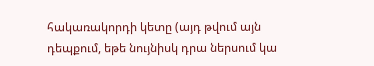հակառակորդի կետը (այդ թվում այն դեպքում, եթե նույնիսկ դրա ներսում կա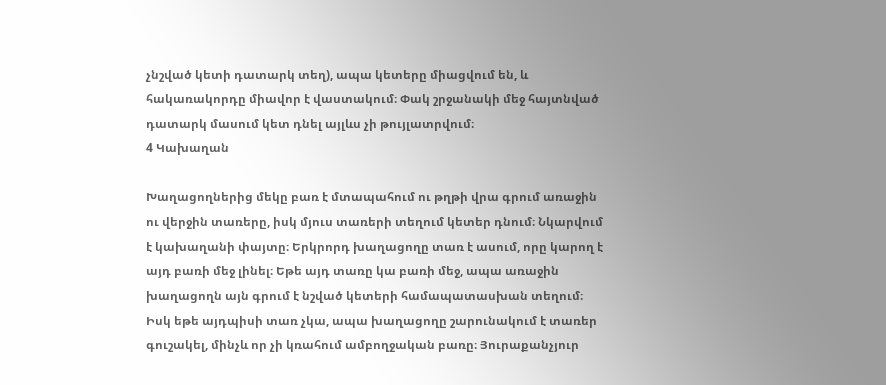չնշված կետի դատարկ տեղ), ապա կետերը միացվում են, և հակառակորդը միավոր է վաստակում։ Փակ շրջանակի մեջ հայտնված դատարկ մասում կետ դնել այլևս չի թույլատրվում։
4 Կախաղան

Խաղացողներից մեկը բառ է մտապահում ու թղթի վրա գրում առաջին ու վերջին տառերը, իսկ մյուս տառերի տեղում կետեր դնում։ Նկարվում է կախաղանի փայտը։ Երկրորդ խաղացողը տառ է ասում, որը կարող է այդ բառի մեջ լինել։ Եթե այդ տառը կա բառի մեջ, ապա առաջին խաղացողն այն գրում է նշված կետերի համապատասխան տեղում։ Իսկ եթե այդպիսի տառ չկա, ապա խաղացողը շարունակում է տառեր գուշակել, մինչև որ չի կռահում ամբողջական բառը։ Յուրաքանչյուր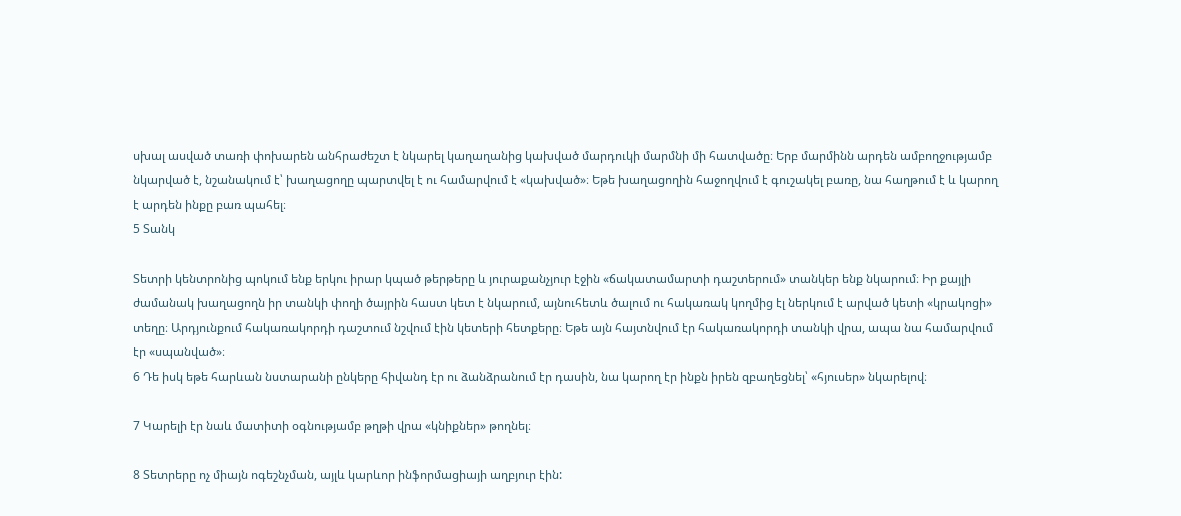սխալ ասված տառի փոխարեն անհրաժեշտ է նկարել կաղաղանից կախված մարդուկի մարմնի մի հատվածը։ Երբ մարմինն արդեն ամբողջությամբ նկարված է, նշանակում է՝ խաղացողը պարտվել է ու համարվում է «կախված»։ Եթե խաղացողին հաջողվում է գուշակել բառը, նա հաղթում է և կարող է արդեն ինքը բառ պահել։
5 Տանկ

Տետրի կենտրոնից պոկում ենք երկու իրար կպած թերթերը և յուրաքանչյուր էջին «ճակատամարտի դաշտերում» տանկեր ենք նկարում։ Իր քայլի ժամանակ խաղացողն իր տանկի փողի ծայրին հաստ կետ է նկարում, այնուհետև ծալում ու հակառակ կողմից էլ ներկում է արված կետի «կրակոցի» տեղը։ Արդյունքում հակառակորդի դաշտում նշվում էին կետերի հետքերը։ Եթե այն հայտնվում էր հակառակորդի տանկի վրա, ապա նա համարվում էր «սպանված»։
6 Դե իսկ եթե հարևան նստարանի ընկերը հիվանդ էր ու ձանձրանում էր դասին, նա կարող էր ինքն իրեն զբաղեցնել՝ «հյուսեր» նկարելով։

7 Կարելի էր նաև մատիտի օգնությամբ թղթի վրա «կնիքներ» թողնել։

8 Տետրերը ոչ միայն ոգեշնչման, այլև կարևոր ինֆորմացիայի աղբյուր էին: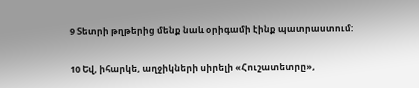9 Տետրի թղթերից մենք նաև օրիգամի էինք պատրաստում:

10 Եվ, իհարկե, աղջիկների սիրելի «Հուշատետրը»,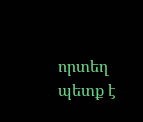որտեղ պետք է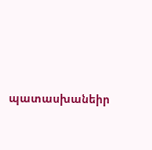պատասխանեիր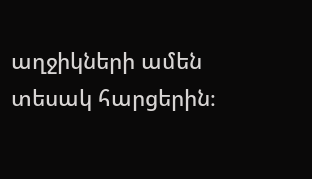աղջիկների ամեն տեսակ հարցերին։